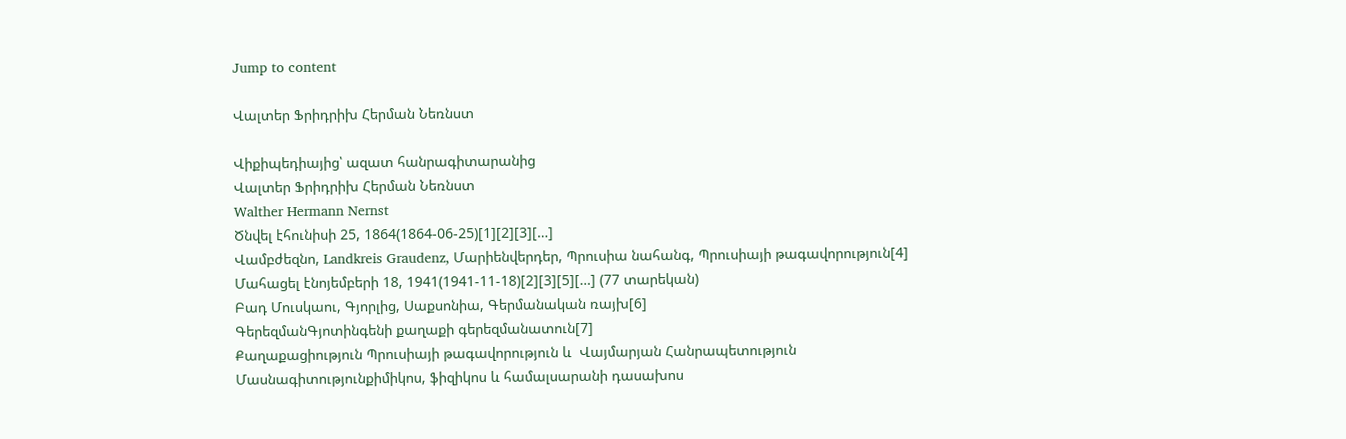Jump to content

Վալտեր Ֆրիդրիխ Հերման Նեռնստ

Վիքիպեդիայից՝ ազատ հանրագիտարանից
Վալտեր Ֆրիդրիխ Հերման Նեռնստ
Walther Hermann Nernst
Ծնվել էհունիսի 25, 1864(1864-06-25)[1][2][3][…]
Վամբժեզնո, Landkreis Graudenz, Մարիենվերդեր, Պրուսիա նահանգ, Պրուսիայի թագավորություն[4]
Մահացել էնոյեմբերի 18, 1941(1941-11-18)[2][3][5][…] (77 տարեկան)
Բադ Մուսկաու, Գյորլից, Սաքսոնիա, Գերմանական ռայխ[6]
ԳերեզմանԳյոտինգենի քաղաքի գերեզմանատուն[7]
Քաղաքացիություն Պրուսիայի թագավորություն և  Վայմարյան Հանրապետություն
Մասնագիտությունքիմիկոս, ֆիզիկոս և համալսարանի դասախոս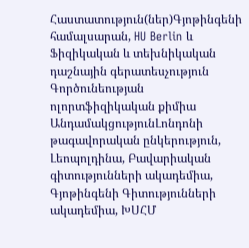Հաստատություն(ներ)Գյոթինգենի համալսարան, HU Berlin և Ֆիզիկական և տեխնիկական դաշնային գերատեսչություն
Գործունեության ոլորտֆիզիկական քիմիա
ԱնդամակցությունԼոնդոնի թագավորական ընկերություն, Լեոպոլդինա, Բավարիական գիտությունների ակադեմիա, Գյոթինգենի Գիտությունների ակադեմիա, ԽՍՀՄ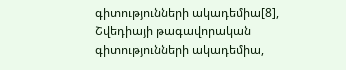գիտությունների ակադեմիա[8], Շվեդիայի թագավորական գիտությունների ակադեմիա,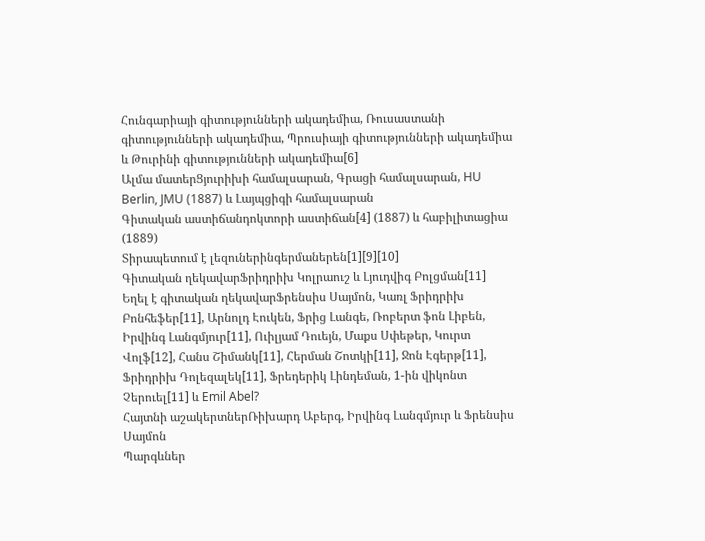Հունգարիայի գիտությունների ակադեմիա, Ռուսաստանի գիտությունների ակադեմիա, Պրուսիայի գիտությունների ակադեմիա և Թուրինի գիտությունների ակադեմիա[6]
Ալմա մատերՑյուրիխի համալսարան, Գրացի համալսարան, HU Berlin, JMU (1887) և Լայպցիգի համալսարան
Գիտական աստիճանդոկտորի աստիճան[4] (1887) և հաբիլիտացիա (1889)
Տիրապետում է լեզուներինգերմաներեն[1][9][10]
Գիտական ղեկավարՖրիդրիխ Կոլրաուշ և Լյուդվիգ Բոլցման[11]
Եղել է գիտական ղեկավարՖրենսիս Սայմոն, Կառլ Ֆրիդրիխ Բոնհեֆեր[11], Արնոլդ Էուկեն, Ֆրից Լանգե, Ռոբերտ ֆոն Լիբեն, Իրվինգ Լանգմյուր[11], Ուիլյամ Դուեյն, Մաքս Սփեթեր, Կուրտ Վոլֆ[12], Հանս Շիմանկ[11], Հերման Շոտկի[11], Ջոն Էգերթ[11], Ֆրիդրիխ Դոլեզալեկ[11], Ֆրեդերիկ Լինդեման, 1-ին վիկոնտ Չերուել[11] և Emil Abel?
Հայտնի աշակերտներՌիխարդ Աբերգ, Իրվինգ Լանգմյուր և Ֆրենսիս Սայմոն
Պարգևներ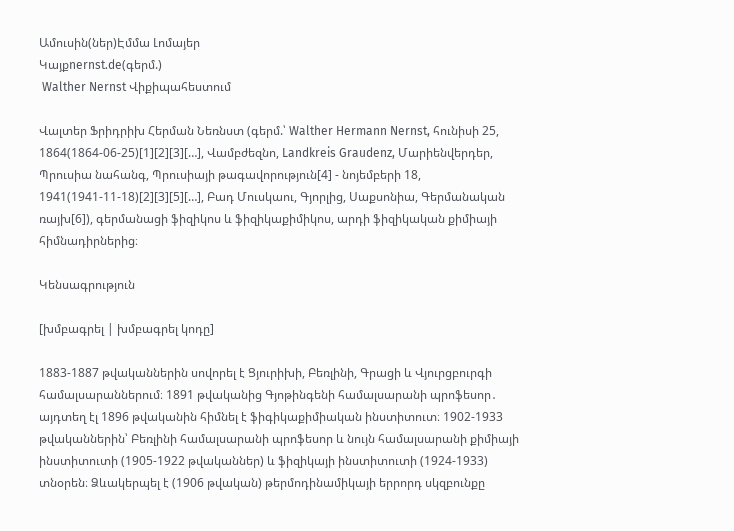Ամուսին(ներ)Էմմա Լոմայեր
Կայքnernst.de(գերմ.)
 Walther Nernst Վիքիպահեստում

Վալտեր Ֆրիդրիխ Հերման Նեռնստ (գերմ.՝ Walther Hermann Nernst, հունիսի 25, 1864(1864-06-25)[1][2][3][…], Վամբժեզնո, Landkreis Graudenz, Մարիենվերդեր, Պրուսիա նահանգ, Պրուսիայի թագավորություն[4] - նոյեմբերի 18, 1941(1941-11-18)[2][3][5][…], Բադ Մուսկաու, Գյորլից, Սաքսոնիա, Գերմանական ռայխ[6]), գերմանացի ֆիզիկոս և ֆիզիկաքիմիկոս, արդի ֆիզիկական քիմիայի հիմնադիրներից։

Կենսագրություն

[խմբագրել | խմբագրել կոդը]

1883-1887 թվականներին սովորել է Ցյուրիխի, Բեռլինի, Գրացի և Վյուրցբուրգի համալսարաններում։ 1891 թվականից Գյոթինգենի համալսարանի պրոֆեսոր․ այդտեղ էլ 1896 թվականին հիմնել է ֆիգիկաքիմիական ինստիտուտ։ 1902-1933 թվականներին՝ Բեռլինի համալսարանի պրոֆեսոր և նույն համալսարանի քիմիայի ինստիտուտի (1905-1922 թվականներ) և ֆիզիկայի ինստիտուտի (1924-1933) տնօրեն։ Ձևակերպել է (1906 թվական) թերմոդինամիկայի երրորդ սկզբունքը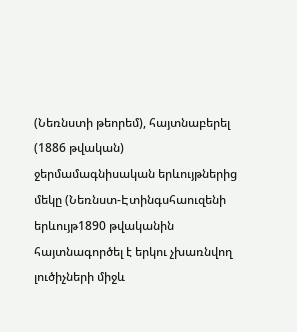(Նեռնստի թեորեմ), հայտնաբերել (1886 թվական) ջերմամագնիսական երևույթներից մեկը (Նեռնստ-Էտինգսհաուզենի երևույթ1890 թվականին հայտնագործել է երկու չխառնվող լուծիչների միջև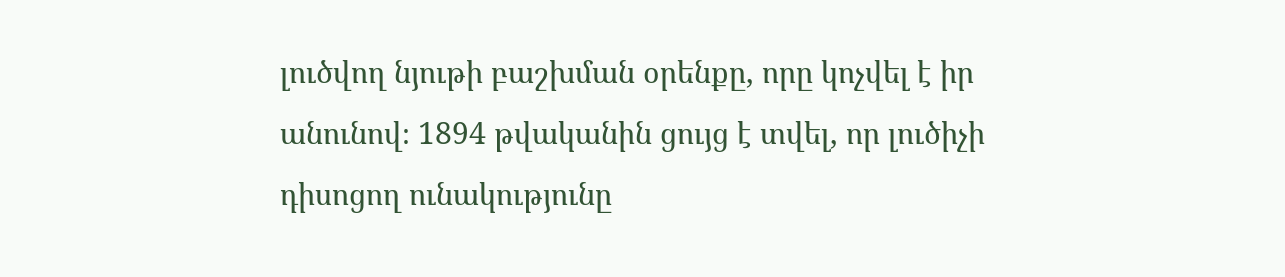լուծվող նյութի բաշխման օրենքը, որը կոչվել է իր անունով։ 1894 թվականին ցույց է տվել, որ լուծիչի դիսոցող ունակությունը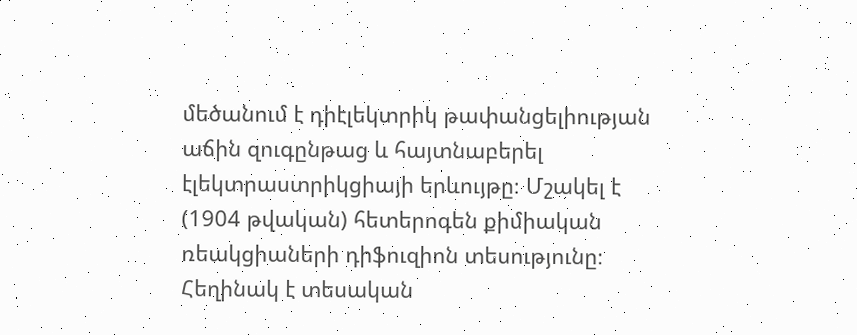մեծանում է դիէլեկտրիկ թափանցելիության աճին զուգընթաց և հայտնաբերել էլեկտրաստրիկցիայի երևույթը։ Մշակել է (1904 թվական) հետերոգեն քիմիական ռեակցիաների դիֆուզիոն տեսությունը։ Հեղինակ է տեսական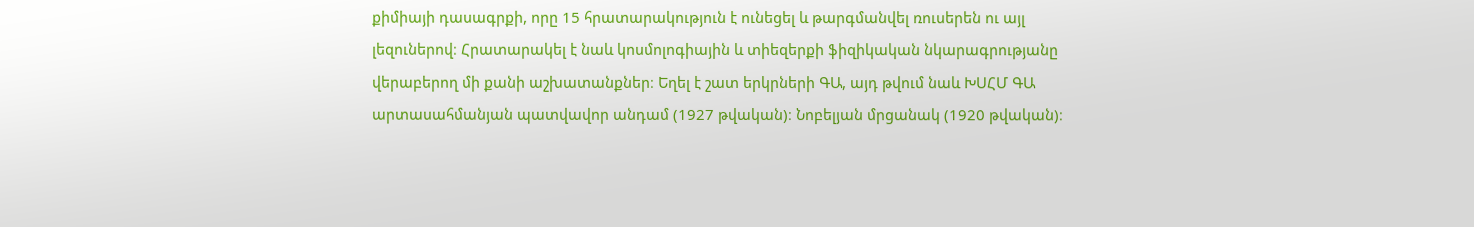քիմիայի դասագրքի, որը 15 հրատարակություն է ունեցել և թարգմանվել ռուսերեն ու այլ լեզուներով։ Հրատարակել է նաև կոսմոլոգիային և տիեզերքի ֆիզիկական նկարագրությանը վերաբերող մի քանի աշխատանքներ։ Եղել է շատ երկրների ԳԱ, այդ թվում նաև ԽՍՀՄ ԳԱ արտասահմանյան պատվավոր անդամ (1927 թվական)։ Նոբելյան մրցանակ (1920 թվական)։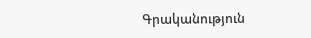Գրականություն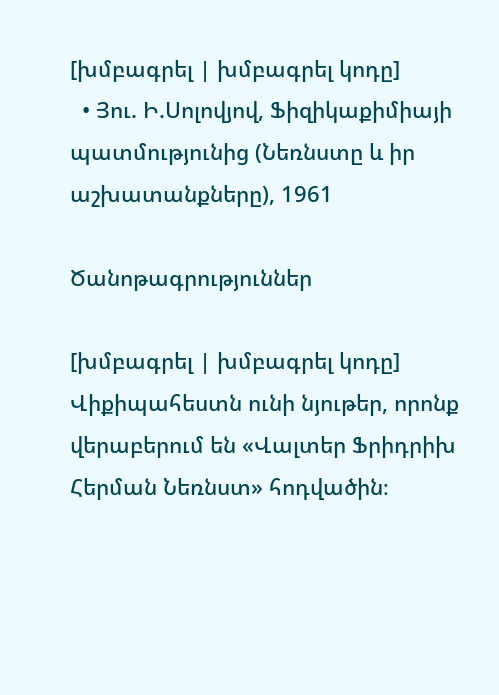[խմբագրել | խմբագրել կոդը]
  • Յու. Ի.Սոլովյով, Ֆիզիկաքիմիայի պատմությունից (Նեռնստը և իր աշխատանքները), 1961

Ծանոթագրություններ

[խմբագրել | խմբագրել կոդը]
Վիքիպահեստն ունի նյութեր, որոնք վերաբերում են «Վալտեր Ֆրիդրիխ Հերման Նեռնստ» հոդվածին։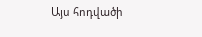Այս հոդվածի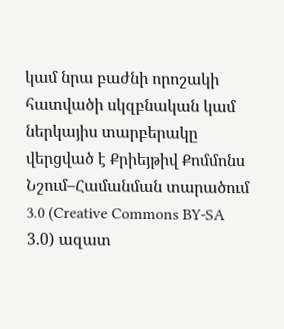կամ նրա բաժնի որոշակի հատվածի սկզբնական կամ ներկայիս տարբերակը վերցված է Քրիեյթիվ Քոմմոնս Նշում–Համանման տարածում 3.0 (Creative Commons BY-SA 3.0) ազատ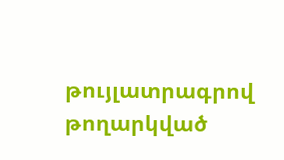թույլատրագրով թողարկված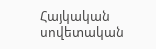Հայկական սովետական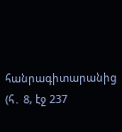հանրագիտարանից  (հ․ 8, էջ 237